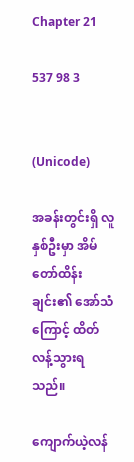Chapter 21

537 98 3


(Unicode)

အခန်းတွင်းရှိ လူနှစ်ဦးမှာ အိမ်တော်ထိန်းချင်း၏ အော်သံကြောင့် ထိတ်လန့်သွားရသည်။

ကျောက်ယဲ့လန်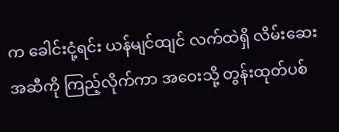က ခေါင်းငုံ့ရင်း ယန်မျင်ထျင် လက်ထဲရှိ လိမ်းဆေးအဆီကို ကြည့်လိုက်ကာ အဝေးသို့ တွန်းထုတ်ပစ်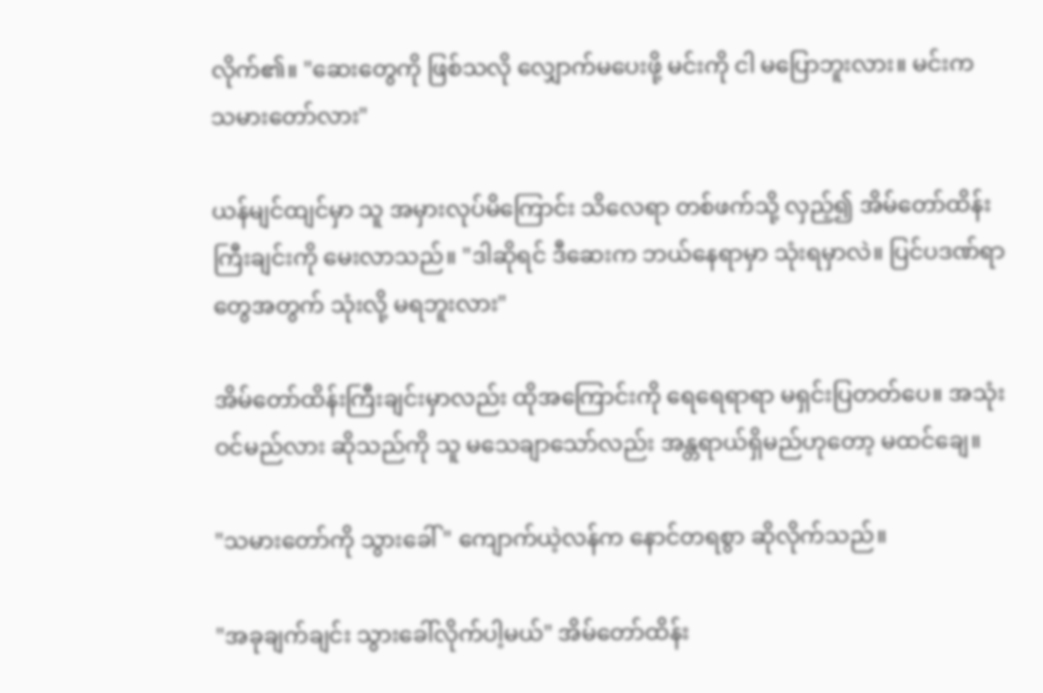လိုက်၏။ "ဆေးတွေကို ဖြစ်သလို လျှောက်မပေးဖို့ မင်းကို ငါ မပြောဘူးလား။ မင်းက သမားတော်လား"

ယန်မျင်ထျင်မှာ သူ အမှားလုပ်မိကြောင်း သိလေရာ တစ်ဖက်သို့ လှည့်၍ အိမ်တော်ထိန်းကြီးချင်းကို မေးလာသည်။ "ဒါဆိုရင် ဒီဆေးက ဘယ်နေရာမှာ သုံးရမှာလဲ။ ပြင်ပဒဏ်ရာတွေအတွက် သုံးလို့ မရဘူးလား"

အိမ်တော်ထိန်းကြီးချင်းမှာလည်း ထိုအကြောင်းကို ရေရေရာရာ မရှင်းပြတတ်ပေ။ အသုံးဝင်မည်လား ဆိုသည်ကို သူ မသေချာသော်လည်း အန္တရာယ်ရှိမည်ဟုတော့ မထင်ချေ။

"သမားတော်ကို သွားခေါ်" ကျောက်ယဲ့လန်က နောင်တရစွာ ဆိုလိုက်သည်။

"အခုချက်ချင်း သွားခေါ်လိုက်ပါ့မယ်" အိမ်တော်ထိန်း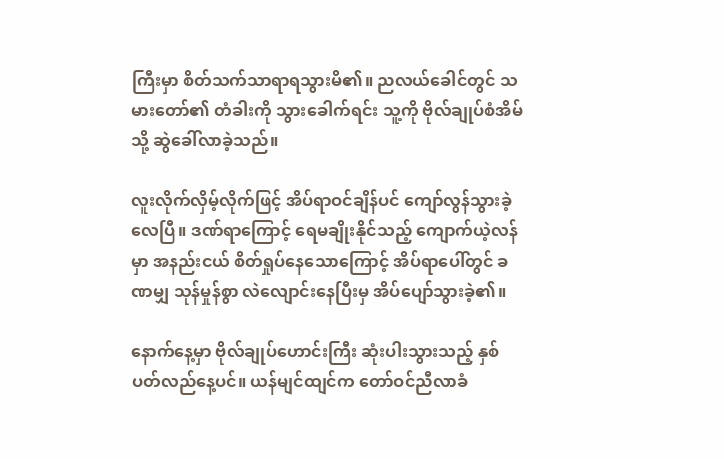ကြီးမှာ စိတ်သက်သာရာရသွားမိ၏။ ညလယ်ခေါင်တွင် သမားတော်၏ တံခါးကို သွားခေါက်ရင်း သူ့ကို ဗိုလ်ချုပ်စံအိမ်သို့ ဆွဲခေါ်လာခဲ့သည်။

လူးလိုက်လှိမ့်လိုက်ဖြင့် အိပ်ရာဝင်ချိန်ပင် ကျော်လွန်သွားခဲ့လေပြီ။ ဒဏ်ရာကြောင့် ရေမချိုးနိုင်သည့် ကျောက်ယဲ့လန်မှာ အနည်းငယ် စိတ်ရှုပ်နေသောကြောင့် အိပ်ရာပေါ်တွင် ခဏမျှ သုန်မှုန်စွာ လဲလျောင်းနေပြီးမှ အိပ်ပျော်သွားခဲ့၏။

နောက်နေ့မှာ ဗိုလ်ချုပ်ဟောင်းကြီး ဆုံးပါးသွားသည့် နှစ်ပတ်လည်နေ့ပင်။ ယန်မျင်ထျင်က တော်ဝင်ညီလာခံ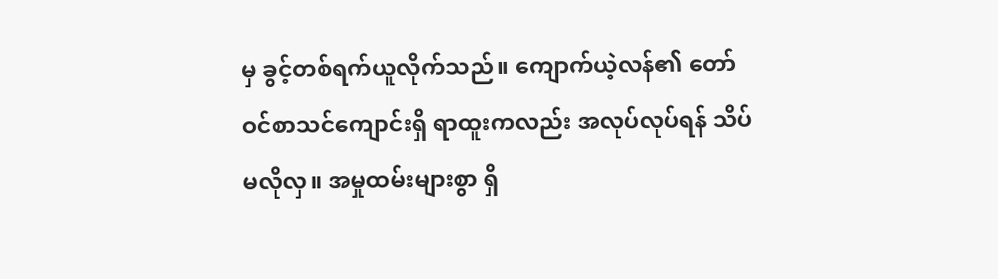မှ ခွင့်တစ်ရက်ယူလိုက်သည်။ ကျောက်ယဲ့လန်၏ တော်ဝင်စာသင်ကျောင်းရှိ ရာထူးကလည်း အလုပ်လုပ်ရန် သိပ်မလိုလှ။ အမှုထမ်းများစွာ ရှိ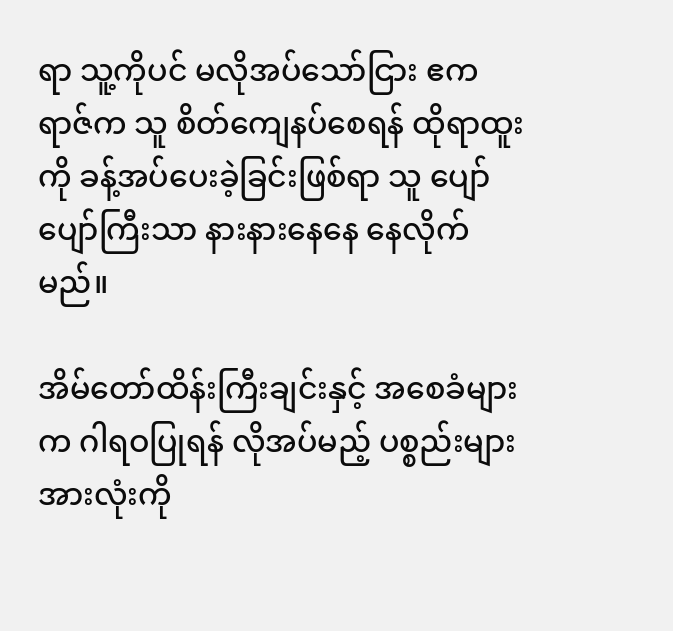ရာ သူ့ကိုပင် မလိုအပ်သော်ငြား ဧကရာဇ်က သူ စိတ်ကျေနပ်စေရန် ထိုရာထူးကို ခန့်အပ်ပေးခဲ့ခြင်းဖြစ်ရာ သူ ပျော်ပျော်ကြီးသာ နားနားနေနေ နေလိုက်မည်။

အိမ်တော်ထိန်းကြီးချင်းနှင့် အစေခံများက ဂါရဝပြုရန် လိုအပ်မည့် ပစ္စည်းများအားလုံးကို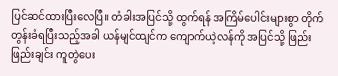ပြင်ဆင်ထားပြီးလေပြီ။ တံခါးအပြင်သို့ ထွက်ရန် အကြိမ်ပေါင်းများစွာ တိုက်တွန်းခံရပြီးသည့်အခါ ယန်မျင်ထျင်က ကျောက်ယဲ့လန်ကို အပြင်သို့ ဖြည်းဖြည်းချင်း ကူတွဲပေး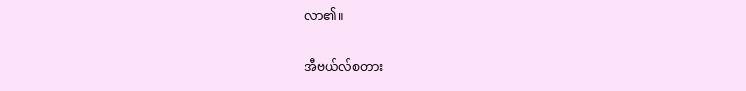လာ၏။

အီဗယ်လ်စတား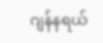ဂျန်နရယ်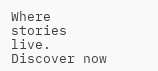Where stories live. Discover now